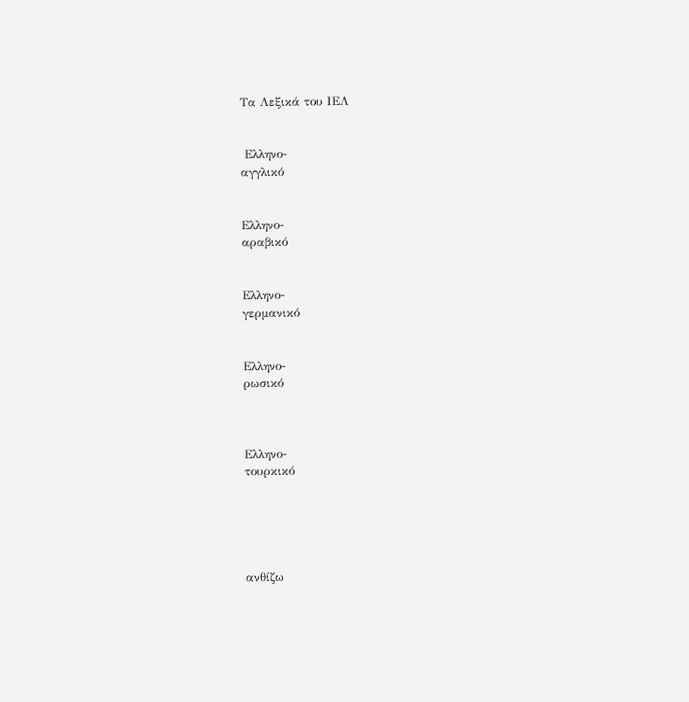Τα Λεξικά του ΙΕΛ


 Ελληνο-
αγγλικό


Ελληνο-
αραβικό


Ελληνο-
γερμανικό


Ελληνο-
ρωσικό



Ελληνο-
τουρκικό





ανθίζω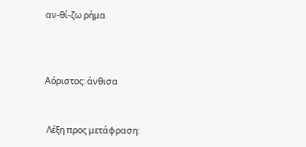αν-θί-ζω ρήμα



Αόριστος: άνθισα


 Λέξη προς μετάφραση: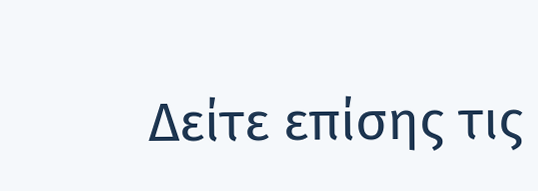Δείτε επίσης τις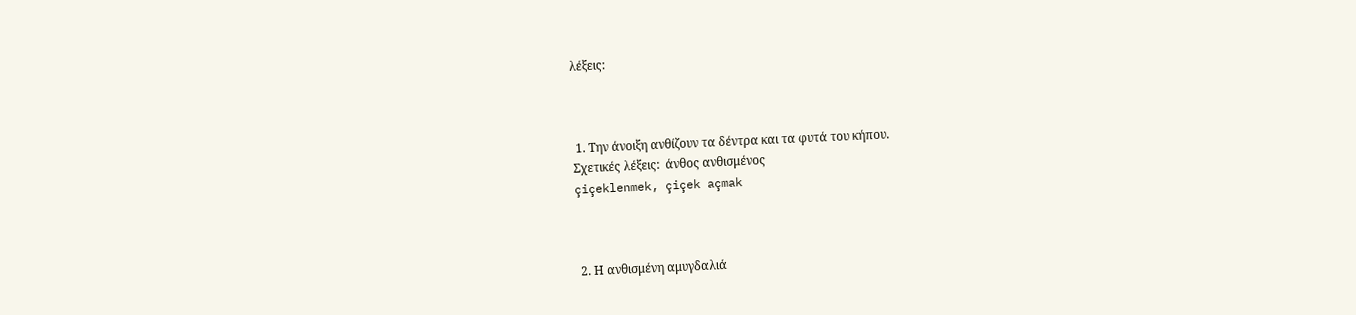λέξεις:



 1. Την άνοιξη ανθίζουν τα δέντρα και τα φυτά του κήπου.
Σχετικές λέξεις:  άνθος ανθισμένος
çiçeklenmek, çiçek açmak



 2. Η ανθισμένη αμυγδαλιά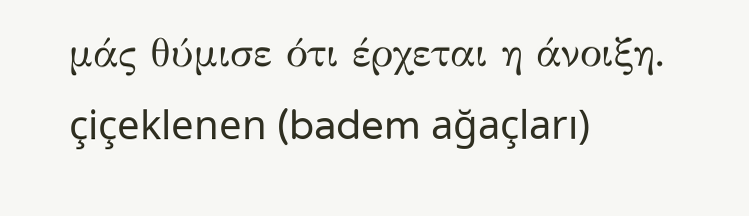μάς θύμισε ότι έρχεται η άνοιξη.
çiçeklenen (badem ağaçları)